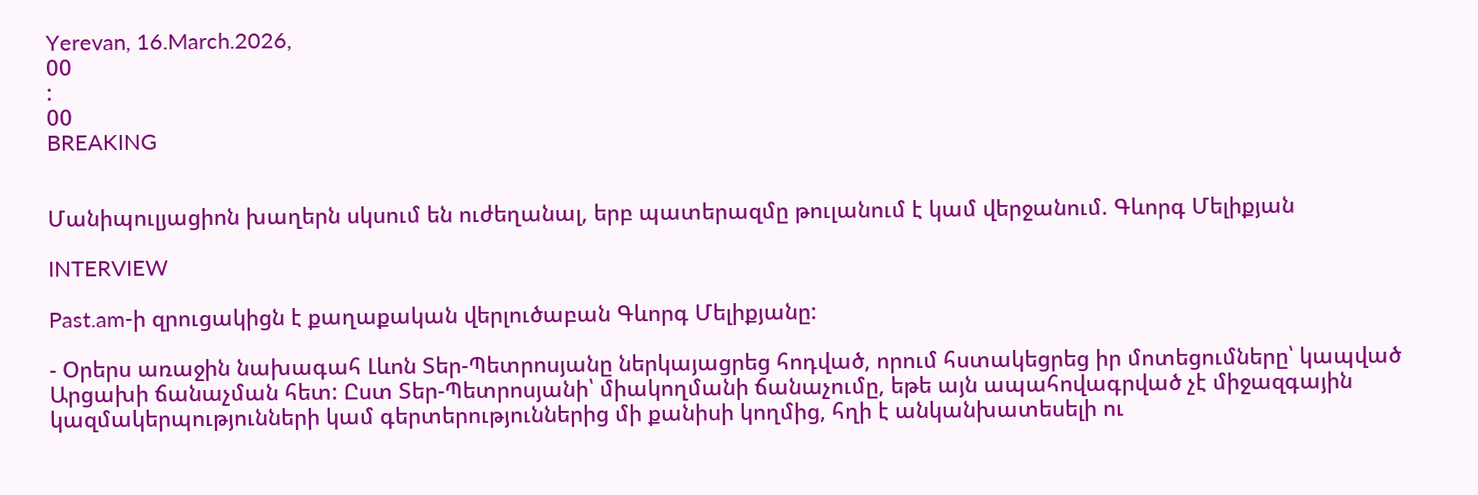Yerevan, 16.March.2026,
00
:
00
BREAKING


Մանիպուլյացիոն խաղերն սկսում են ուժեղանալ, երբ պատերազմը թուլանում է կամ վերջանում. Գևորգ Մելիքյան

INTERVIEW

Past.am-ի զրուցակիցն է քաղաքական վերլուծաբան Գևորգ Մելիքյանը:

- Օրերս առաջին նախագահ Լևոն Տեր-Պետրոսյանը ներկայացրեց հոդված, որում հստակեցրեց իր մոտեցումները՝ կապված Արցախի ճանաչման հետ: Ըստ Տեր-Պետրոսյանի՝ միակողմանի ճանաչումը, եթե այն ապահովագրված չէ միջազգային կազմակերպությունների կամ գերտերություններից մի քանիսի կողմից, հղի է անկանխատեսելի ու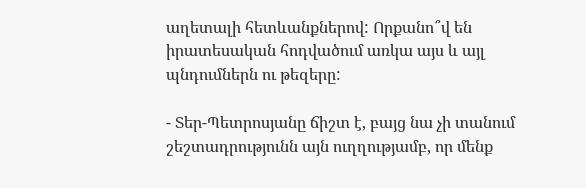աղետալի հետևանքներով: Որքանո՞վ են իրատեսական հոդվածում առկա այս և այլ պնդումներն ու թեզերը:

- Տեր-Պետրոսյանը ճիշտ է, բայց նա չի տանում շեշտադրությունն այն ուղղությամբ, որ մենք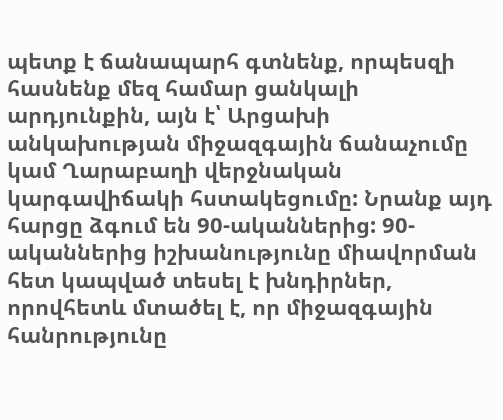պետք է ճանապարհ գտնենք, որպեսզի հասնենք մեզ համար ցանկալի արդյունքին, այն է՝ Արցախի անկախության միջազգային ճանաչումը կամ Ղարաբաղի վերջնական կարգավիճակի հստակեցումը: Նրանք այդ հարցը ձգում են 90-ականներից: 90-ականներից իշխանությունը միավորման հետ կապված տեսել է խնդիրներ, որովհետև մտածել է, որ միջազգային հանրությունը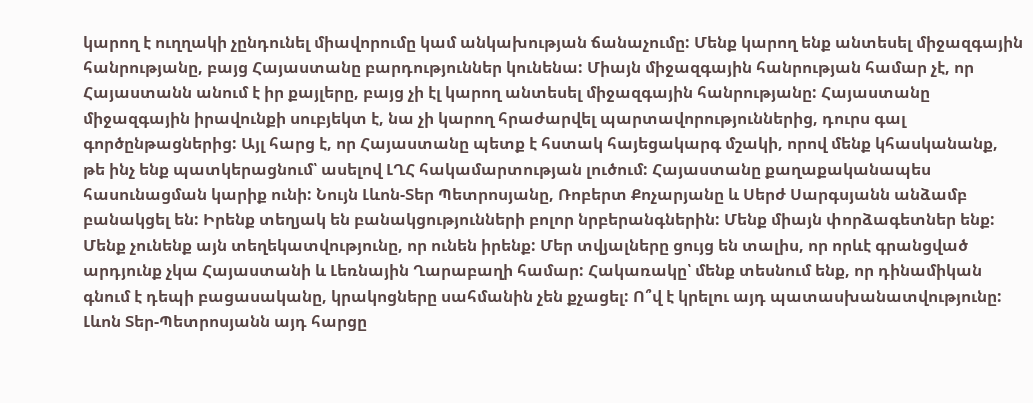կարող է ուղղակի չընդունել միավորումը կամ անկախության ճանաչումը: Մենք կարող ենք անտեսել միջազգային հանրությանը, բայց Հայաստանը բարդություններ կունենա: Միայն միջազգային հանրության համար չէ, որ Հայաստանն անում է իր քայլերը, բայց չի էլ կարող անտեսել միջազգային հանրությանը: Հայաստանը միջազգային իրավունքի սուբյեկտ է, նա չի կարող հրաժարվել պարտավորություններից, դուրս գալ գործընթացներից: Այլ հարց է, որ Հայաստանը պետք է հստակ հայեցակարգ մշակի, որով մենք կհասկանանք, թե ինչ ենք պատկերացնում՝ ասելով ԼՂՀ հակամարտության լուծում: Հայաստանը քաղաքականապես հասունացման կարիք ունի: Նույն Լևոն-Տեր Պետրոսյանը, Ռոբերտ Քոչարյանը և Սերժ Սարգսյանն անձամբ բանակցել են: Իրենք տեղյակ են բանակցությունների բոլոր նրբերանգներին: Մենք միայն փորձագետներ ենք: Մենք չունենք այն տեղեկատվությունը, որ ունեն իրենք: Մեր տվյալները ցույց են տալիս, որ որևէ գրանցված արդյունք չկա Հայաստանի և Լեռնային Ղարաբաղի համար: Հակառակը՝ մենք տեսնում ենք, որ դինամիկան գնում է դեպի բացասականը, կրակոցները սահմանին չեն քչացել: Ո՞վ է կրելու այդ պատասխանատվությունը: Լևոն Տեր-Պետրոսյանն այդ հարցը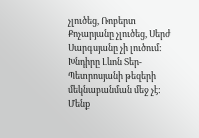չլուծեց, Ռոբերտ Քոչարյանը չլուծեց, Սերժ Սարգսյանը չի լուծում: Խնդիրը Լևոն Տեր-Պետրոսյանի թեզերի մեկնաբանման մեջ չէ: Մենք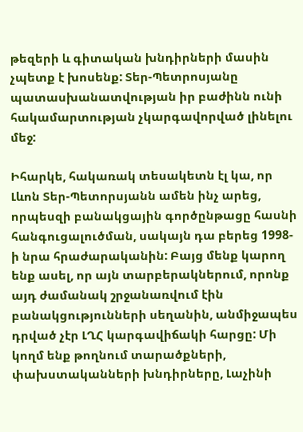թեզերի և գիտական խնդիրների մասին չպետք է խոսենք: Տեր-Պետրոսյանը պատասխանատվության իր բաժինն ունի հակամարտության չկարգավորված լինելու մեջ:

Իհարկե, հակառակ տեսակետն էլ կա, որ Լևոն Տեր-Պետորսյանն ամեն ինչ արեց, որպեսզի բանակցային գործընթացը հասնի հանգուցալուծման, սակայն դա բերեց 1998-ի նրա հրաժարականին: Բայց մենք կարող ենք ասել, որ այն տարբերակներում, որոնք այդ ժամանակ շրջանառվում էին բանակցությունների սեղանին, անմիջապես դրված չէր ԼՂՀ կարգավիճակի հարցը: Մի կողմ ենք թողնում տարածքների, փախստականների խնդիրները, Լաչինի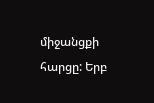միջանցքի հարցը: Երբ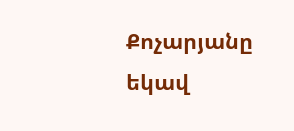Քոչարյանը եկավ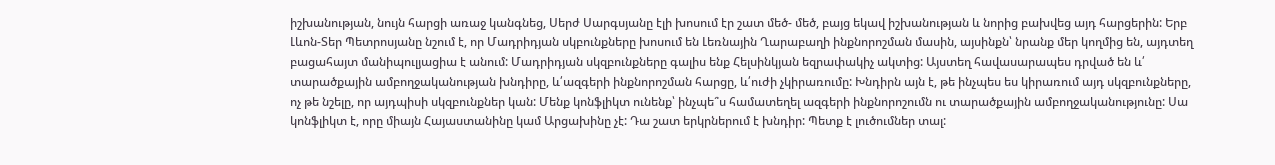իշխանության, նույն հարցի առաջ կանգնեց, Սերժ Սարգսյանը էլի խոսում էր շատ մեծ- մեծ, բայց եկավ իշխանության և նորից բախվեց այդ հարցերին: Երբ Լևոն-Տեր Պետրոսյանը նշում է, որ Մադրիդյան սկբունքները խոսում են Լեռնային Ղարաբաղի ինքնորոշման մասին, այսինքն՝ նրանք մեր կողմից են, այդտեղ բացահայտ մանիպուլյացիա է անում: Մադրիդյան սկզբունքները գալիս ենք Հելսինկյան եզրափակիչ ակտից: Այստեղ հավասարապես դրված են և՛ տարածքային ամբողջականության խնդիրը, և՛ազգերի ինքնորոշման հարցը, և՛ուժի չկիրառումը: Խնդիրն այն է, թե ինչպես ես կիրառում այդ սկզբունքները, ոչ թե նշելը, որ այդպիսի սկզբունքներ կան: Մենք կոնֆլիկտ ունենք՝ ինչպե՞ս համատեղել ազգերի ինքնորոշումն ու տարածքային ամբողջականությունը: Սա կոնֆլիկտ է, որը միայն Հայաստանինը կամ Արցախինը չէ: Դա շատ երկրներում է խնդիր: Պետք է լուծումներ տալ: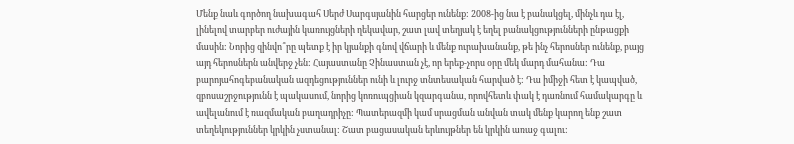Մենք նաև գործող նախագահ Սերժ Սարգսյանին հարցեր ունենք: 2008-ից նա է բանակցել, մինչև դա էլ, լինելով տարբեր ուժային կառույցների ղեկավար, շատ լավ տեղյակ է եղել բանակցությունների ընթացքի մասին: Նորից զինվո՞րը պետք է իր կյանքի գնով վճարի և մենք ուրախանանք, թե ինչ հերոսներ ունենք, բայց այդ հերոսներն անվերջ չեն: Հայաստանը Չինաստան չէ, որ երեք-չորս օրը մեկ մարդ մահանա: Դա բարոյահոգեբանական ազդեցություններ ունի և լուրջ տնտեսական հարված է: Դա իմիջի հետ է կապված, զբոսաշրջությունն է պակասում, նորից կոռուպցիան կզարգանա, որովհետև փակ է դառնում համակարգը և ավելանում է ռազմական բաղադրիչը: Պատերազմի կամ սրացման անվան տակ մենք կարող ենք շատ տեղեկություններ կրկին չստանալ: Շատ բացասական երևույթներ են կրկին առաջ գալու: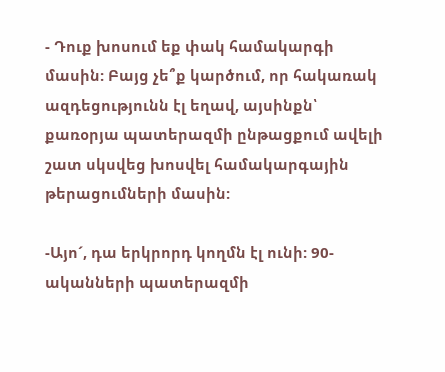- Դուք խոսում եք փակ համակարգի մասին: Բայց չե՞ք կարծում, որ հակառակ ազդեցությունն էլ եղավ, այսինքն՝ քառօրյա պատերազմի ընթացքում ավելի շատ սկսվեց խոսվել համակարգային թերացումների մասին:

-Այո´, դա երկրորդ կողմն էլ ունի: 90-ականների պատերազմի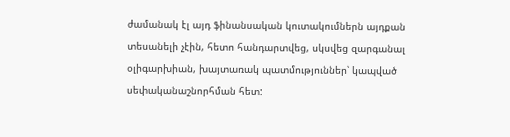ժամանակ էլ այդ ֆինանսական կուտակումներն այդքան տեսանելի չէին, հետո հանդարտվեց, սկսվեց զարգանալ օլիգարխիան, խայտառակ պատմություններ՝ կապված սեփականաշնորհման հետ: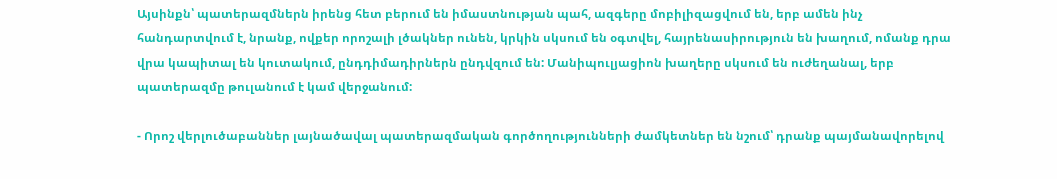Այսինքն՝ պատերազմներն իրենց հետ բերում են իմաստնության պահ, ազգերը մոբիլիզացվում են, երբ ամեն ինչ հանդարտվում է, նրանք, ովքեր որոշալի լծակներ ունեն, կրկին սկսում են օգտվել, հայրենասիրություն են խաղում, ոմանք դրա վրա կապիտալ են կուտակում, ընդդիմադիրներն ընդվզում են: Մանիպուլյացիոն խաղերը սկսում են ուժեղանալ, երբ պատերազմը թուլանում է կամ վերջանում:

- Որոշ վերլուծաբաններ լայնածավալ պատերազմական գործողությունների ժամկետներ են նշում՝ դրանք պայմանավորելով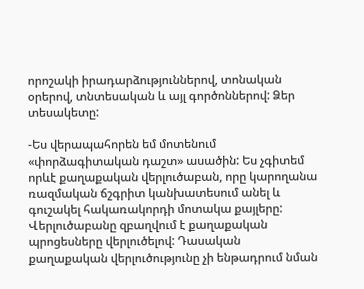որոշակի իրադարձություններով, տոնական օրերով, տնտեսական և այլ գործոններով: Ձեր տեսակետը:

-Ես վերապահորեն եմ մոտենում «փորձագիտական դաշտ» ասածին: Ես չգիտեմ որևէ քաղաքական վերլուծաբան, որը կարողանա ռազմական ճշգրիտ կանխատեսում անել և գուշակել հակառակորդի մոտակա քայլերը: Վերլուծաբանը զբաղվում է քաղաքական պրոցեսները վերլուծելով: Դասական քաղաքական վերլուծությունը չի ենթադրում նման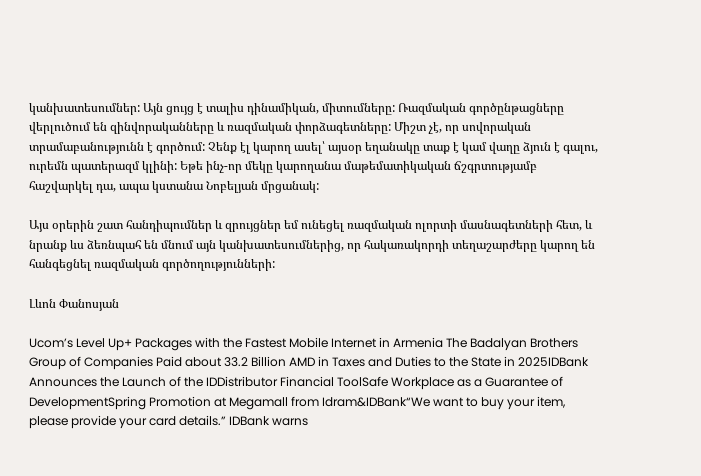կանխատեսումներ: Այն ցույց է տալիս դինամիկան, միտումները: Ռազմական գործընթացները վերլուծում են զինվորականները և ռազմական փորձագետները: Միշտ չէ, որ սովորական տրամաբանությունն է գործում: Չենք էլ կարող ասել՝ այսօր եղանակը տաք է կամ վաղը ձյուն է գալու, ուրեմն պատերազմ կլինի: Եթե ինչ-որ մեկը կարողանա մաթեմատիկական ճշգրտությամբ հաշվարկել դա, ապա կստանա Նոբելյան մրցանակ:

Այս օրերին շատ հանդիպումներ և զրույցներ եմ ունեցել ռազմական ոլորտի մասնագետների հետ, և նրանք ևս ձեռնպահ են մնում այն կանխատեսումներից, որ հակառակորդի տեղաշարժերը կարող են հանգեցնել ռազմական գործողությունների:

Լևոն Փանոսյան

Ucom’s Level Up+ Packages with the Fastest Mobile Internet in Armenia The Badalyan Brothers Group of Companies Paid about 33.2 Billion AMD in Taxes and Duties to the State in 2025IDBank Announces the Launch of the IDDistributor Financial ToolSafe Workplace as a Guarantee of DevelopmentSpring Promotion at Megamall from Idram&IDBank“We want to buy your item, please provide your card details.” IDBank warns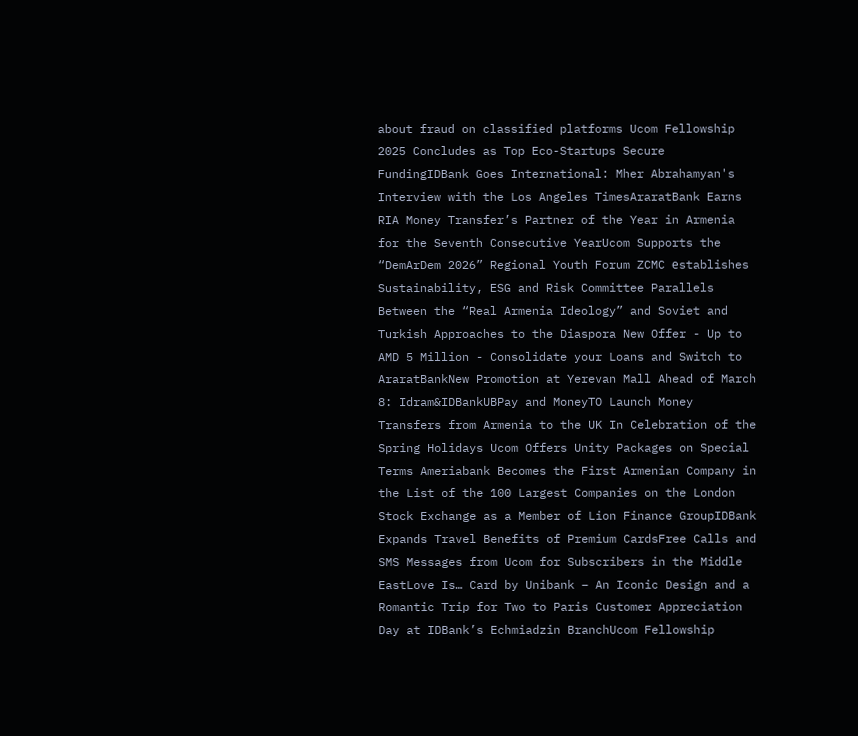about fraud on classified platforms Ucom Fellowship 2025 Concludes as Top Eco-Startups Secure FundingIDBank Goes International: Mher Abrahamyan's Interview with the Los Angeles TimesAraratBank Earns RIA Money Transfer’s Partner of the Year in Armenia for the Seventh Consecutive YearUcom Supports the “DemArDem 2026” Regional Youth Forum ZCMC еstablishes Sustainability, ESG and Risk Committee Parallels Between the “Real Armenia Ideology” and Soviet and Turkish Approaches to the Diaspora New Offer - Up to AMD 5 Million - Consolidate your Loans and Switch to AraratBankNew Promotion at Yerevan Mall Ahead of March 8: Idram&IDBankUBPay and MoneyTO Launch Money Transfers from Armenia to the UK In Celebration of the Spring Holidays Ucom Offers Unity Packages on Special Terms Ameriabank Becomes the First Armenian Company in the List of the 100 Largest Companies on the London Stock Exchange as a Member of Lion Finance GroupIDBank Expands Travel Benefits of Premium CardsFree Calls and SMS Messages from Ucom for Subscribers in the Middle EastLove Is… Card by Unibank – An Iconic Design and a Romantic Trip for Two to Paris Customer Appreciation Day at IDBank’s Echmiadzin BranchUcom Fellowship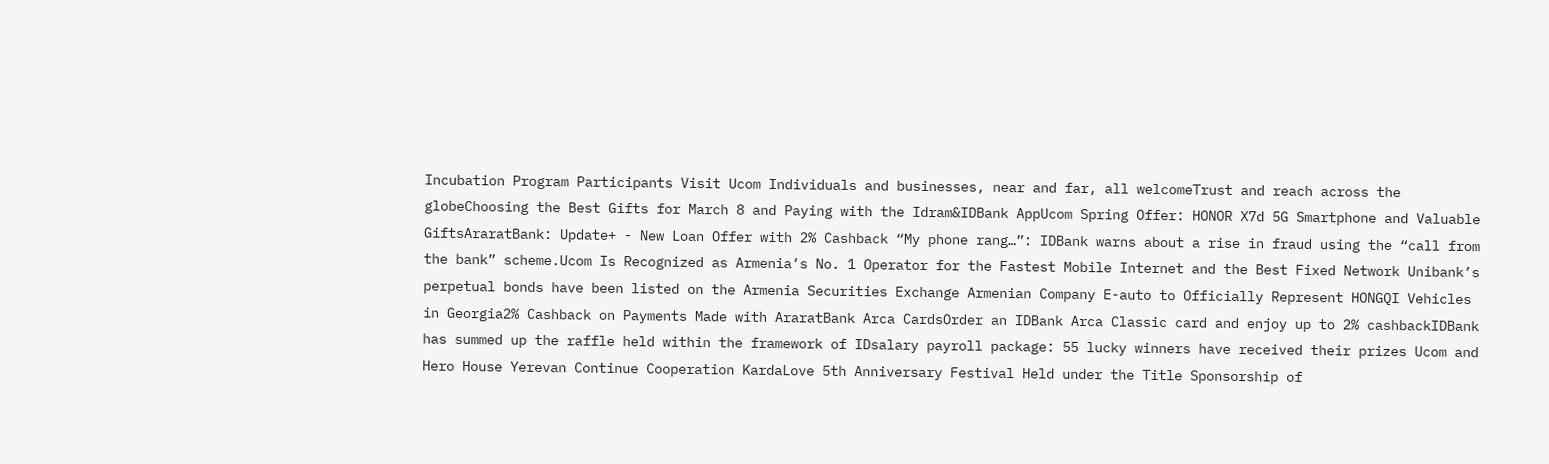Incubation Program Participants Visit Ucom Individuals and businesses, near and far, all welcomeTrust and reach across the globeChoosing the Best Gifts for March 8 and Paying with the Idram&IDBank AppUcom Spring Offer: HONOR X7d 5G Smartphone and Valuable GiftsAraratBank: Update+ - New Loan Offer with 2% Cashback “My phone rang…”: IDBank warns about a rise in fraud using the “call from the bank” scheme.Ucom Is Recognized as Armenia’s No. 1 Operator for the Fastest Mobile Internet and the Best Fixed Network Unibank’s perpetual bonds have been listed on the Armenia Securities Exchange Armenian Company E-auto to Officially Represent HONGQI Vehicles in Georgia2% Cashback on Payments Made with AraratBank Arca CardsOrder an IDBank Arca Classic card and enjoy up to 2% cashbackIDBank has summed up the raffle held within the framework of IDsalary payroll package: 55 lucky winners have received their prizes Ucom and Hero House Yerevan Continue Cooperation KardaLove 5th Anniversary Festival Held under the Title Sponsorship of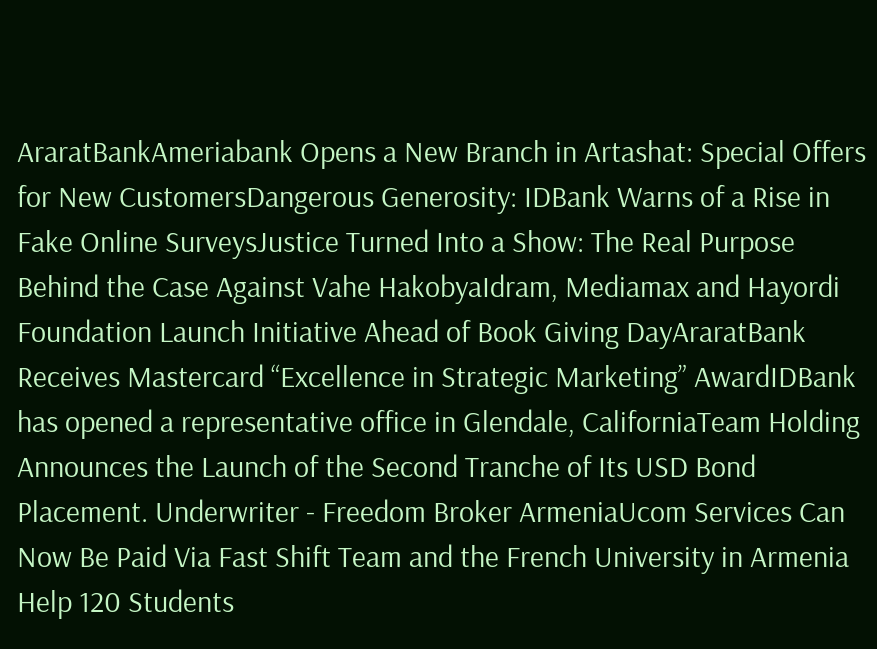AraratBankAmeriabank Opens a New Branch in Artashat: Special Offers for New CustomersDangerous Generosity: IDBank Warns of a Rise in Fake Online SurveysJustice Turned Into a Show: The Real Purpose Behind the Case Against Vahe HakobyaIdram, Mediamax and Hayordi Foundation Launch Initiative Ahead of Book Giving DayAraratBank Receives Mastercard “Excellence in Strategic Marketing” AwardIDBank has opened a representative office in Glendale, CaliforniaTeam Holding Announces the Launch of the Second Tranche of Its USD Bond Placement. Underwriter - Freedom Broker ArmeniaUcom Services Can Now Be Paid Via Fast Shift Team and the French University in Armenia Help 120 Students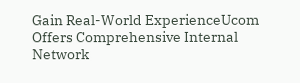Gain Real-World ExperienceUcom Offers Comprehensive Internal Network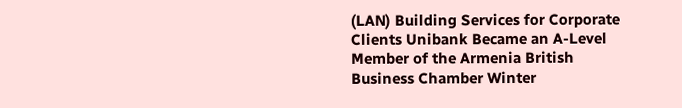(LAN) Building Services for Corporate Clients Unibank Became an A-Level Member of the Armenia British Business Chamber Winter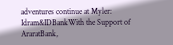adventures continue at Myler: Idram&IDBankWith the Support of AraratBank,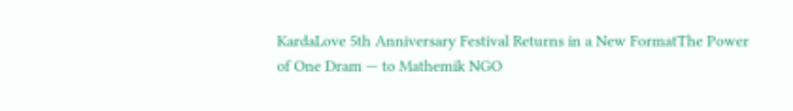KardaLove 5th Anniversary Festival Returns in a New FormatThe Power of One Dram — to Mathemik NGO